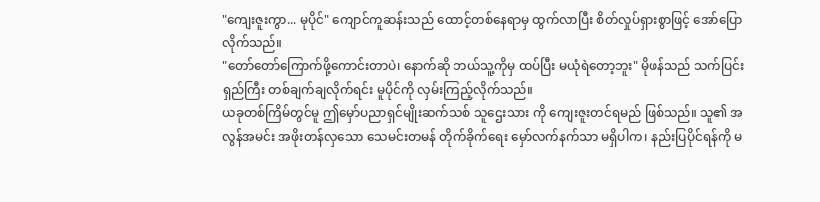"ကျေးဇူးကွာ... မုပိုင်" ကျောင်ကူဆန်းသည် ထောင့်တစ်နေရာမှ ထွက်လာပြီး စိတ်လှုပ်ရှားစွာဖြင့် အော်ပြောလိုက်သည်။
"တော်တော်ကြောက်ဖို့ကောင်းတာပဲ၊ နောက်ဆို ဘယ်သူ့ကိုမှ ထပ်ပြီး မယုံရဲတော့ဘူး" မိုဖန်သည် သက်ပြင်းရှည်ကြီး တစ်ချက်ချလိုက်ရင်း မူပိုင်ကို လှမ်းကြည့်လိုက်သည်။
ယခုတစ်ကြိမ်တွင်မူ ဤမှော်ပညာရှင်မျိုးဆက်သစ် သူဌေးသား ကို ကျေးဇူးတင်ရမည် ဖြစ်သည်။ သူ၏ အလွန်အမင်း အဖိုးတန်လှသော သေမင်းတမန် တိုက်ခိုက်ရေး မှော်လက်နက်သာ မရှိပါက၊ နည်းပြပိုင်ရန်ကို မ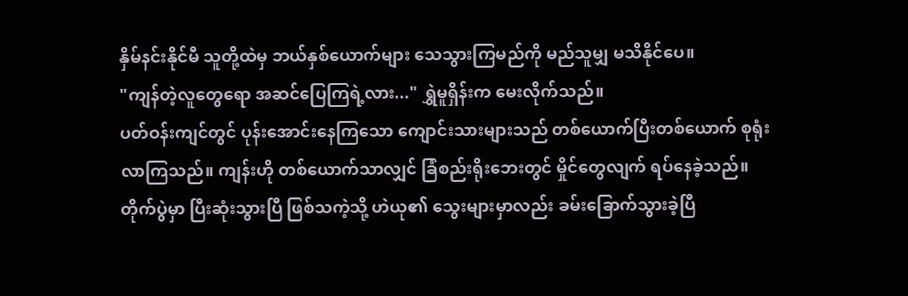နှိမ်နင်းနိုင်မီ သူတို့ထဲမှ ဘယ်နှစ်ယောက်များ သေသွားကြမည်ကို မည်သူမျှ မသိနိုင်ပေ။
"ကျန်တဲ့လူတွေရော အဆင်ပြေကြရဲ့လား..." ရွှဲမူရှိန်းက မေးလိုက်သည်။
ပတ်ဝန်းကျင်တွင် ပုန်းအောင်းနေကြသော ကျောင်းသားများသည် တစ်ယောက်ပြီးတစ်ယောက် စုရုံးလာကြသည်။ ကျန်းဟို တစ်ယောက်သာလျှင် ခြံစည်းရိုးဘေးတွင် မှိုင်တွေလျက် ရပ်နေခဲ့သည်။
တိုက်ပွဲမှာ ပြီးဆုံးသွားပြီ ဖြစ်သကဲ့သို့ ဟဲယု၏ သွေးများမှာလည်း ခမ်းခြောက်သွားခဲ့ပြီ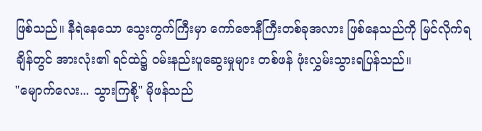ဖြစ်သည်။ နီရဲနေသော သွေးကွက်ကြီးမှာ ကော်ဇောနီကြီးတစ်ခုအလား ဖြစ်နေသည်ကို မြင်လိုက်ရချိန်တွင် အားလုံး၏ ရင်ထဲ၌ ဝမ်းနည်းပူဆွေးမှုများ တစ်ဖန် ဖုံးလွှမ်းသွားရပြန်သည်။
"မျောက်လေး... သွားကြစို့" မိုဖန်သည်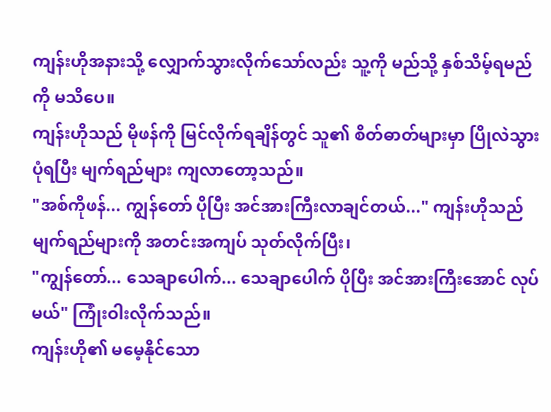ကျန်းဟိုအနားသို့ လျှောက်သွားလိုက်သော်လည်း သူ့ကို မည်သို့ နှစ်သိမ့်ရမည်ကို မသိပေ။
ကျန်းဟိုသည် မိုဖန်ကို မြင်လိုက်ရချိန်တွင် သူ၏ စိတ်ဓာတ်များမှာ ပြိုလဲသွားပုံရပြီး မျက်ရည်များ ကျလာတော့သည်။
"အစ်ကိုဖန်... ကျွန်တော် ပိုပြီး အင်အားကြီးလာချင်တယ်..." ကျန်းဟိုသည် မျက်ရည်များကို အတင်းအကျပ် သုတ်လိုက်ပြီး၊
"ကျွန်တော်... သေချာပေါက်... သေချာပေါက် ပိုပြီး အင်အားကြီးအောင် လုပ်မယ်" ကြုံးဝါးလိုက်သည်။
ကျန်းဟို၏ မမေ့နိုင်သော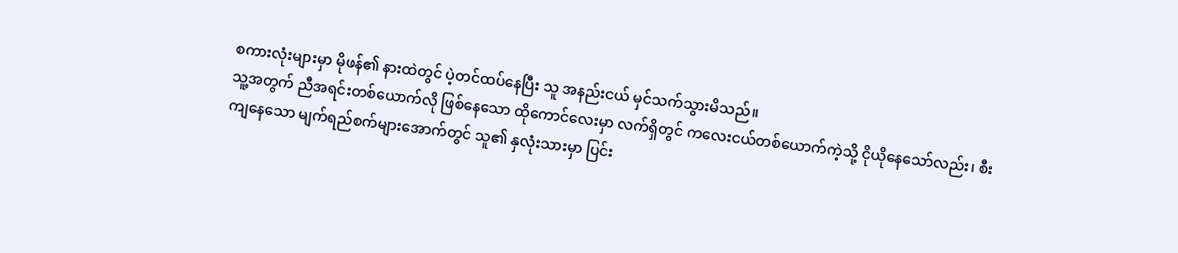စကားလုံးများမှာ မိုဖန်၏ နားထဲတွင် ပဲ့တင်ထပ်နေပြီး သူ အနည်းငယ် မှင်သက်သွားမိသည်။
သူ့အတွက် ညီအရင်းတစ်ယောက်လို ဖြစ်နေသော ထိုကောင်လေးမှာ လက်ရှိတွင် ကလေးငယ်တစ်ယောက်ကဲ့သို့ ငိုယိုနေသော်လည်း၊ စီးကျနေသော မျက်ရည်စက်များအောက်တွင် သူ၏ နှလုံးသားမှာ ပြင်း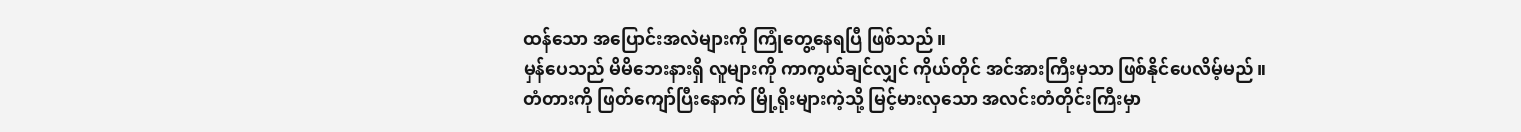ထန်သော အပြောင်းအလဲများကို ကြုံတွေ့နေရပြီ ဖြစ်သည်။
မှန်ပေသည် မိမိဘေးနားရှိ လူများကို ကာကွယ်ချင်လျှင် ကိုယ်တိုင် အင်အားကြီးမှသာ ဖြစ်နိုင်ပေလိမ့်မည်။
တံတားကို ဖြတ်ကျော်ပြီးနောက် မြို့ရိုးများကဲ့သို့ မြင့်မားလှသော အလင်းတံတိုင်းကြီးမှာ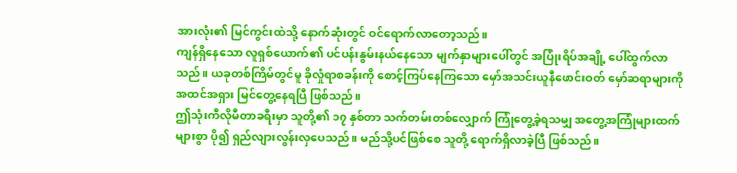အားလုံး၏ မြင်ကွင်းထဲသို့ နောက်ဆုံးတွင် ဝင်ရောက်လာတော့သည်။
ကျန်ရှိနေသော လူရှစ်ယောက်၏ ပင်ပန်းနွမ်းနယ်နေသော မျက်နှာများပေါ်တွင် အပြုံးရိပ်အချို့ ပေါ်ထွက်လာသည်။ ယခုတစ်ကြိမ်တွင်မူ ခိုလှုံရာစခန်းကို စောင့်ကြပ်နေကြသော မှော်အသင်းယူနီဖောင်းဝတ် မှော်ဆရာများကို အထင်အရှား မြင်တွေ့နေရပြီ ဖြစ်သည်။
ဤသုံးကီလိုမီတာခရီးမှာ သူတို့၏ ၁၇ နှစ်တာ သက်တမ်းတစ်လျှောက် ကြုံတွေ့ခဲ့ရသမျှ အတွေ့အကြုံများထက် များစွာ ပို၍ ရှည်လျားလွန်းလှပေသည်။ မည်သို့ပင်ဖြစ်စေ သူတို့ ရောက်ရှိလာခဲ့ပြီ ဖြစ်သည်။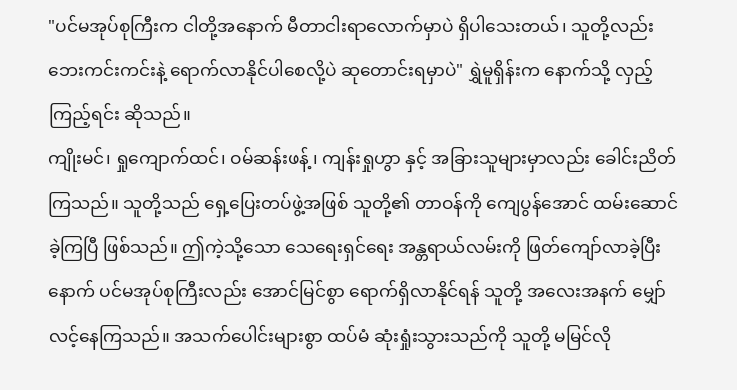"ပင်မအုပ်စုကြီးက ငါတို့အနောက် မီတာငါးရာလောက်မှာပဲ ရှိပါသေးတယ်၊ သူတို့လည်း ဘေးကင်းကင်းနဲ့ ရောက်လာနိုင်ပါစေလို့ပဲ ဆုတောင်းရမှာပဲ" ရွှဲမူရှိန်းက နောက်သို့ လှည့်ကြည့်ရင်း ဆိုသည်။
ကျိုးမင်၊ ရှုကျောက်ထင်၊ ဝမ်ဆန်းဖန့်၊ ကျန်းရှုဟွာ နှင့် အခြားသူများမှာလည်း ခေါင်းညိတ်ကြသည်။ သူတို့သည် ရှေ့ပြေးတပ်ဖွဲ့အဖြစ် သူတို့၏ တာဝန်ကို ကျေပွန်အောင် ထမ်းဆောင်ခဲ့ကြပြီ ဖြစ်သည်။ ဤကဲ့သို့သော သေရေးရှင်ရေး အန္တရာယ်လမ်းကို ဖြတ်ကျော်လာခဲ့ပြီးနောက် ပင်မအုပ်စုကြီးလည်း အောင်မြင်စွာ ရောက်ရှိလာနိုင်ရန် သူတို့ အလေးအနက် မျှော်လင့်နေကြသည်။ အသက်ပေါင်းများစွာ ထပ်မံ ဆုံးရှုံးသွားသည်ကို သူတို့ မမြင်လို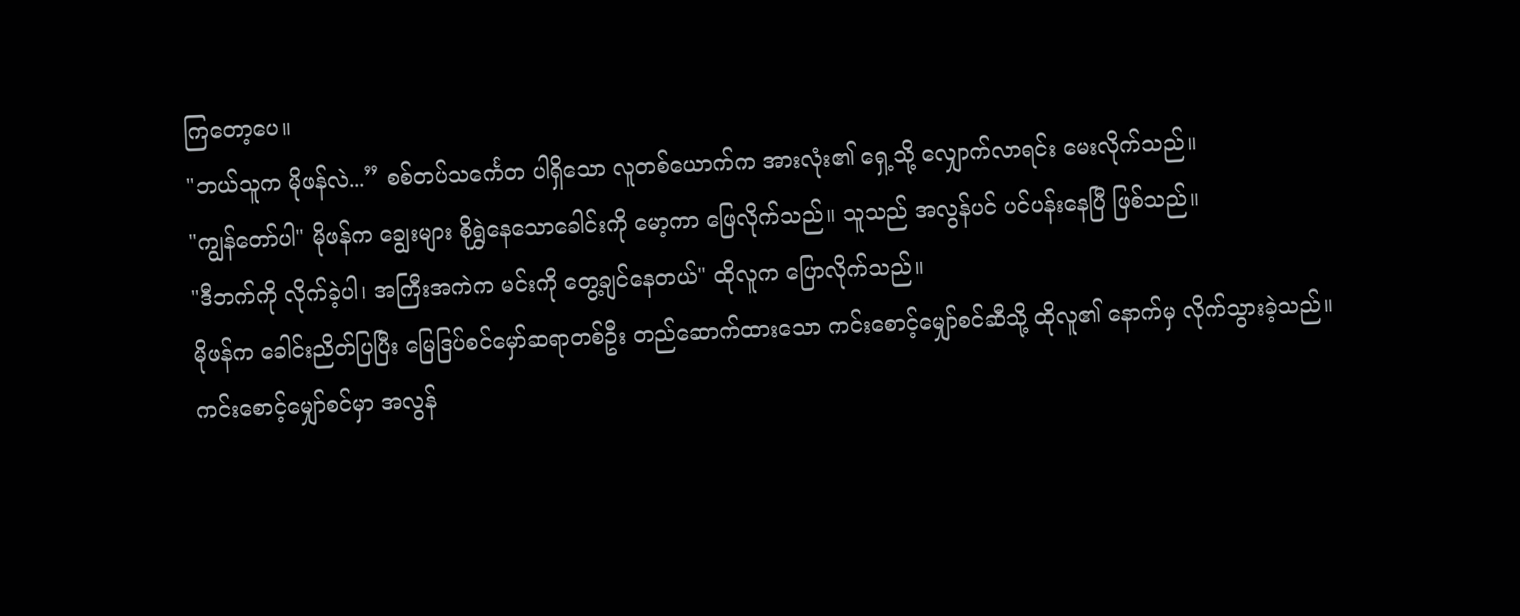ကြတော့ပေ။
"ဘယ်သူက မိုဖန်လဲ...” စစ်တပ်သင်္ကေတ ပါရှိသော လူတစ်ယောက်က အားလုံး၏ ရှေ့သို့ လျှောက်လာရင်း မေးလိုက်သည်။
"ကျွန်တော်ပါ" မိုဖန်က ချွေးများ စိုရွှဲနေသောခေါင်းကို မော့ကာ ဖြေလိုက်သည်။ သူသည် အလွန်ပင် ပင်ပန်းနေပြီ ဖြစ်သည်။
"ဒီဘက်ကို လိုက်ခဲ့ပါ၊ အကြီးအကဲက မင်းကို တွေ့ချင်နေတယ်" ထိုလူက ပြောလိုက်သည်။
မိုဖန်က ခေါင်းညိတ်ပြပြီး မြေဒြပ်စင်မှော်ဆရာတစ်ဦး တည်ဆောက်ထားသော ကင်းစောင့်မျှော်စင်ဆီသို့ ထိုလူ၏ နောက်မှ လိုက်သွားခဲ့သည်။
ကင်းစောင့်မျှော်စင်မှာ အလွန်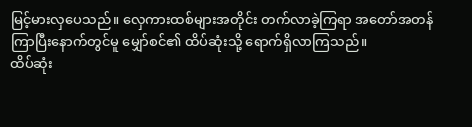မြင့်မားလှပေသည်။ လှေကားထစ်များအတိုင်း တက်လာခဲ့ကြရာ အတော်အတန် ကြာပြီးနောက်တွင်မူ မျှော်စင်၏ ထိပ်ဆုံးသို့ ရောက်ရှိလာကြသည်။
ထိပ်ဆုံး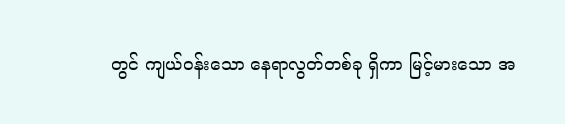တွင် ကျယ်ဝန်းသော နေရာလွတ်တစ်ခု ရှိကာ မြင့်မားသော အ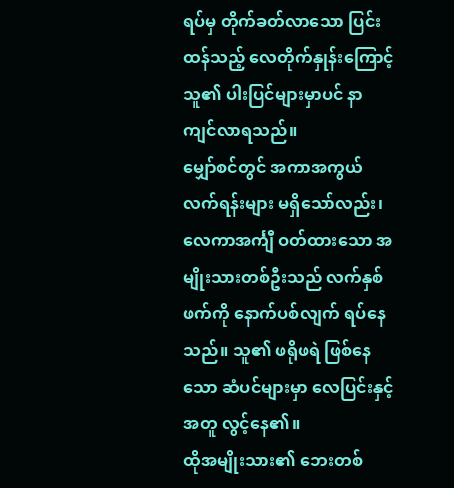ရပ်မှ တိုက်ခတ်လာသော ပြင်းထန်သည့် လေတိုက်နှုန်းကြောင့် သူ၏ ပါးပြင်များမှာပင် နာကျင်လာရသည်။
မျှော်စင်တွင် အကာအကွယ် လက်ရန်းများ မရှိသော်လည်း၊ လေကာအင်္ကျီ ဝတ်ထားသော အမျိုးသားတစ်ဦးသည် လက်နှစ်ဖက်ကို နောက်ပစ်လျက် ရပ်နေသည်။ သူ၏ ဖရိုဖရဲ ဖြစ်နေသော ဆံပင်များမှာ လေပြင်းနှင့်အတူ လွင့်နေ၏။
ထိုအမျိုးသား၏ ဘေးတစ်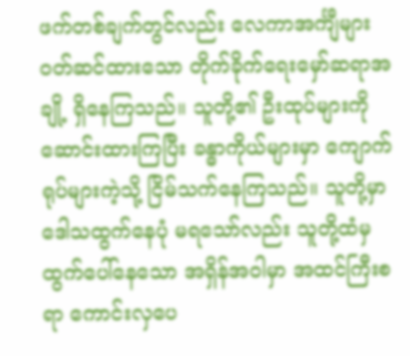ဖက်တစ်ချက်တွင်လည်း လေကာအင်္ကျီများ ဝတ်ဆင်ထားသော တိုက်ခိုက်ရေးမှော်ဆရာအချို့ ရှိနေကြသည်။ သူတို့၏ ဦးထုပ်များကို ဆောင်းထားကြပြီး ခန္ဓာကိုယ်များမှာ ကျောက်ရုပ်များကဲ့သို့ ငြိမ်သက်နေကြသည်။ သူတို့မှာ ဒေါသထွက်နေပုံ မရသော်လည်း သူတို့ထံမှ ထွက်ပေါ်နေသော အရှိန်အဝါမှာ အထင်ကြီးစရာ ကောင်းလှပေ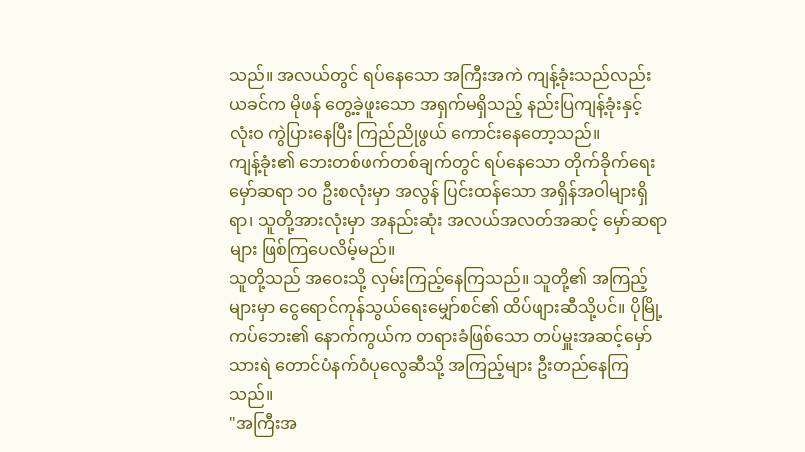သည်။ အလယ်တွင် ရပ်နေသော အကြီးအကဲ ကျန့်ခုံးသည်လည်း ယခင်က မိုဖန် တွေ့ခဲ့ဖူးသော အရှက်မရှိသည့် နည်းပြကျန့်ခုံးနှင့် လုံးဝ ကွဲပြားနေပြီး ကြည်ညိုဖွယ် ကောင်းနေတော့သည်။
ကျန့်ခုံး၏ ဘေးတစ်ဖက်တစ်ချက်တွင် ရပ်နေသော တိုက်ခိုက်ရေးမှော်ဆရာ ၁၀ ဦးစလုံးမှာ အလွန် ပြင်းထန်သော အရှိန်အဝါများရှိရာ၊ သူတို့အားလုံးမှာ အနည်းဆုံး အလယ်အလတ်အဆင့် မှော်ဆရာများ ဖြစ်ကြပေလိမ့်မည်။
သူတို့သည် အဝေးသို့ လှမ်းကြည့်နေကြသည်။ သူတို့၏ အကြည့်များမှာ ငွေရောင်ကုန်သွယ်ရေးမျှော်စင်၏ ထိပ်ဖျားဆီသို့ပင်။ ပိုမြို့ကပ်ဘေး၏ နောက်ကွယ်က တရားခံဖြစ်သော တပ်မှူးအဆင့်မှော်သားရဲ တောင်ပံနက်ဝံပုလွေဆီသို့ အကြည့်များ ဦးတည်နေကြသည်။
"အကြီးအ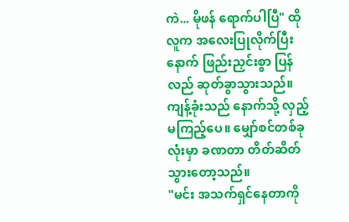ကဲ... မိုဖန် ရောက်ပါပြီ" ထိုလူက အလေးပြုလိုက်ပြီးနောက် ဖြည်းညှင်းစွာ ပြန်လည် ဆုတ်ခွာသွားသည်။
ကျန့်ခုံးသည် နောက်သို့ လှည့်မကြည့်ပေ။ မျှော်စင်တစ်ခုလုံးမှာ ခဏတာ တိတ်ဆိတ်သွားတော့သည်။
"မင်း အသက်ရှင်နေတာကို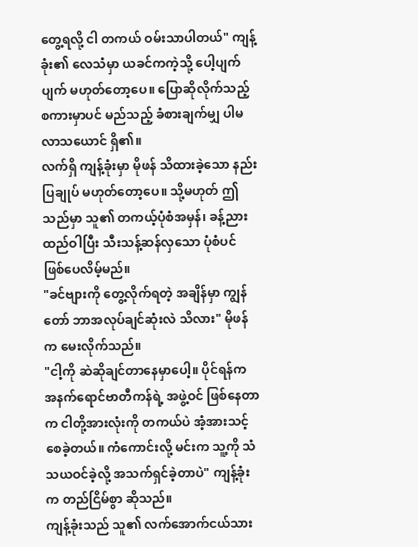တွေ့ရလို့ ငါ တကယ် ဝမ်းသာပါတယ်" ကျန့်ခုံး၏ လေသံမှာ ယခင်ကကဲ့သို့ ပေါ့ပျက်ပျက် မဟုတ်တော့ပေ။ ပြောဆိုလိုက်သည့် စကားမှာပင် မည်သည့် ခံစားချက်မျှ ပါမလာသယောင် ရှိ၏။
လက်ရှိ ကျန့်ခုံးမှာ မိုဖန် သိထားခဲ့သော နည်းပြချုပ် မဟုတ်တော့ပေ။ သို့မဟုတ် ဤသည်မှာ သူ၏ တကယ့်ပုံစံအမှန်၊ ခန့်ညားထည်ဝါပြီး သီးသန့်ဆန်လှသော ပုံစံပင် ဖြစ်ပေလိမ့်မည်။
"ခင်ဗျားကို တွေ့လိုက်ရတဲ့ အချိန်မှာ ကျွန်တော် ဘာအလုပ်ချင်ဆုံးလဲ သိလား" မိုဖန်က မေးလိုက်သည်။
"ငါ့ကို ဆဲဆိုချင်တာနေမှာပေါ့။ ပိုင်ရန်က အနက်ရောင်ဗာတီကန်ရဲ့ အဖွဲ့ဝင် ဖြစ်နေတာက ငါတို့အားလုံးကို တကယ်ပဲ အံ့အားသင့်စေခဲ့တယ်။ ကံကောင်းလို့ မင်းက သူ့ကို သံသယဝင်ခဲ့လို့ အသက်ရှင်ခဲ့တာပဲ" ကျန့်ခုံးက တည်ငြိမ်စွာ ဆိုသည်။
ကျန့်ခုံးသည် သူ၏ လက်အောက်ငယ်သား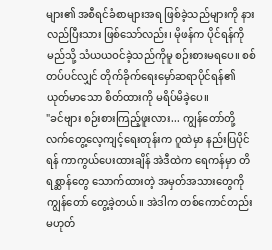များ၏ အစီရင်ခံစာများအရ ဖြစ်ခဲ့သည်များကို နားလည်ပြီးသား ဖြစ်သော်လည်း၊ မိုဖန်က ပိုင်ရန်ကို မည်သို့ သံယယဝင်ခဲ့သည်ကိုမူ စဉ်းစားမရပေ။ စစ်တပ်ပင်လျှင် တိုက်ခိုက်ရေးမှော်ဆရာပိုင်ရန်၏ ယုတ်မာသော စိတ်ထားကို မရိပ်မိခဲ့ပေ။
"ခင်ဗျား စဉ်းစားကြည့်ဖူးလား... ကျွန်တော်တို့ လက်တွေ့လေ့ကျင့်ရေးတုန်းက ဂူထဲမှာ နည်းပြပိုင်ရန် ကာကွယ်ပေးထားချိန် အဲဒီထဲက ရေကန်မှာ တိရစ္ဆာန်တွေ သောက်ထားတဲ့ အမှတ်အသားတွေကို ကျွန်တော် တွေ့ခဲ့တယ်။ အဲဒါက တစ်ကောင်တည်း မဟုတ်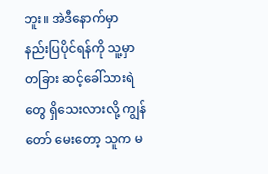ဘူး။ အဲဒီနောက်မှာ နည်းပြပိုင်ရန်ကို သူ့မှာ တခြား ဆင့်ခေါ်သားရဲတွေ ရှိသေးလားလို့ ကျွန်တော် မေးတော့ သူက မ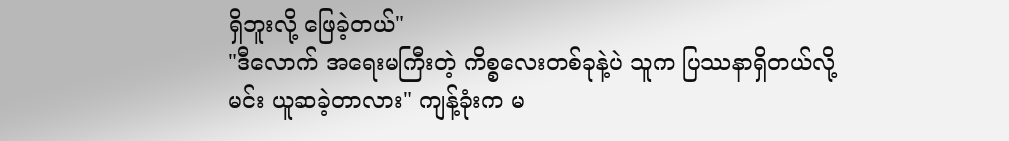ရှိဘူးလို့ ဖြေခဲ့တယ်"
"ဒီလောက် အရေးမကြီးတဲ့ ကိစ္စလေးတစ်ခုနဲ့ပဲ သူက ပြဿနာရှိတယ်လို့ မင်း ယူဆခဲ့တာလား" ကျန့်ခုံးက မ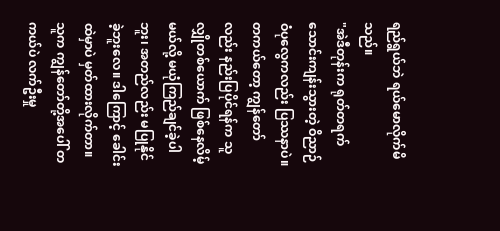ရည်ရွယ်ဘဲ ရယ်မောလိုက်မိသည်။
"အဲဒီတုန်းက ရုတ်တရက် သောင်းကျန်းသွားတဲ့ ဝိညာဉ်ဝံပုလွေကလည်း ပြဿနာပဲ။ တကယ်တော့ ကျွန်တော်လည်း နည်းပြပိုင်ရန်က သူလျှိုတစ်ယောက် ဖြစ်နေလိမ့်မယ်လို့ မယုံကြည်ချင်ခဲ့ပါဘူး၊ အတည်လည်း မပြုနိုင်ခဲ့ဘူးလေ။ ဒါကြောင့် ခေါင်းထဲမှာပဲ မှတ်ထားလိုက်တာ။ သူက ကျွန်တော်တို့အပေါ် တကယ်ပဲ လက်ဦးမှု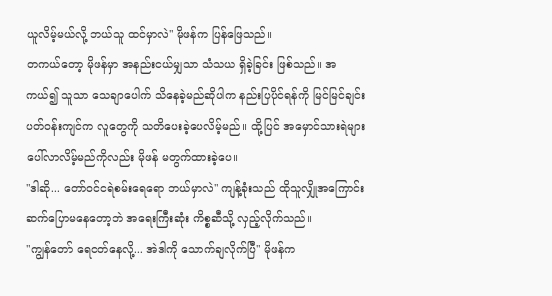ယူလိမ့်မယ်လို့ ဘယ်သူ ထင်မှာလဲ" မိုဖန်က ပြန်ဖြေသည်။
တကယ်တော့ မိုဖန်မှာ အနည်းငယ်မျှသာ သံသယ ရှိခဲ့ခြင်း ဖြစ်သည်။ အကယ်၍ သူသာ သေချာပေါက် သိနေခဲ့မည်ဆိုပါက နည်းပြပိုင်ရန်ကို မြင်မြင်ချင်း ပတ်ဝန်းကျင်က လူတွေကို သတိပေးခဲ့ပေလိမ့်မည်။ ထို့ပြင် အမှောင်သားရဲများ ပေါ်လာလိမ့်မည်ကိုလည်း မိုဖန် မတွက်ထားခဲ့ပေ။
"ဒါဆို... တော်ဝင်ငရဲစမ်းရေရော ဘယ်မှာလဲ" ကျန့်ခုံးသည် ထိုသူလျှိုအကြောင်း ဆက်ပြောမနေတော့ဘဲ အရေးကြီးဆုံး ကိစ္စဆီသို့ လှည့်လိုက်သည်။
"ကျွန်တော် ရေငတ်နေလို့... အဲဒါကို သောက်ချလိုက်ပြီ" မိုဖန်က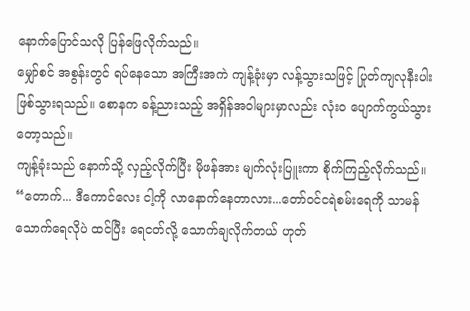နောက်ပြောင်သလို ပြန်ဖြေလိုက်သည်။
မျှော်စင် အစွန်းတွင် ရပ်နေသော အကြီးအကဲ ကျန့်ခုံးမှာ လန့်သွားသဖြင့် ပြုတ်ကျလုနီးပါး ဖြစ်သွားရသည်။ စောနက ခန့်ညားသည့် အရှိန်အဝါများမှာလည်း လုံးဝ ပျောက်ကွယ်သွားတော့သည်။
ကျန့်ခုံးသည် နောက်သို့ လှည့်လိုက်ပြီး မိုဖန်အား မျက်လုံးပြူးကာ စိုက်ကြည့်လိုက်သည်။
“တောက်... ဒီကောင်လေး ငါ့ကို လာနောက်နေတာလား...တော်ဝင်ငရဲစမ်းရေကို သာမန်သောက်ရေလိုပဲ ထင်ပြီး ရေငတ်လို့ သောက်ချလိုက်တယ် ဟုတ်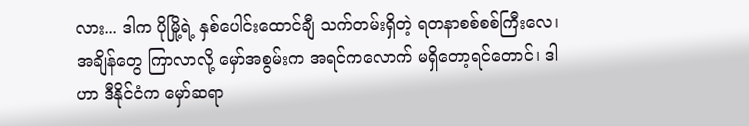လား... ဒါက ပိုမြို့ရဲ့ နှစ်ပေါင်းထောင်ချီ သက်တမ်းရှိတဲ့ ရတနာစစ်စစ်ကြီးလေ၊ အချိန်တွေ ကြာလာလို့ မှော်အစွမ်းက အရင်ကလောက် မရှိတော့ရင်တောင်၊ ဒါဟာ ဒီနိုင်ငံက မှော်ဆရာ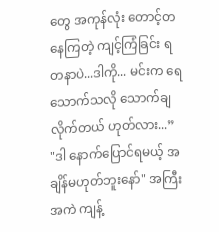တွေ အကုန်လုံး တောင့်တနေကြတဲ့ ကျင့်ကြံခြင်း ရတနာပဲ...ဒါကို... မင်းက ရေသောက်သလို သောက်ချလိုက်တယ် ဟုတ်လား...”
"ဒါ နောက်ပြောင်ရမယ့် အချိန်မဟုတ်ဘူးနော်" အကြီးအကဲ ကျန့်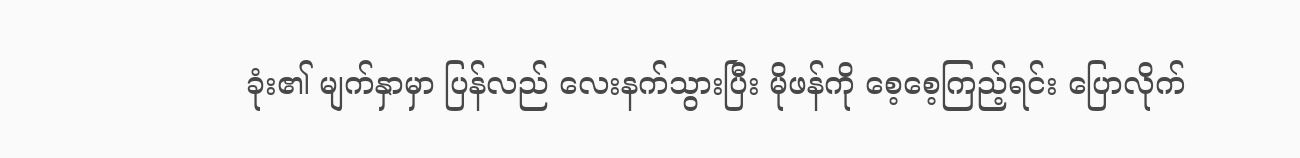ခုံး၏ မျက်နှာမှာ ပြန်လည် လေးနက်သွားပြီး မိုဖန်ကို စေ့စေ့ကြည့်ရင်း ပြောလိုက်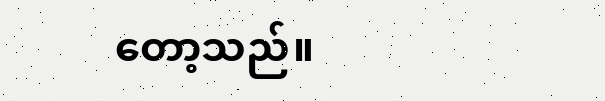တော့သည်။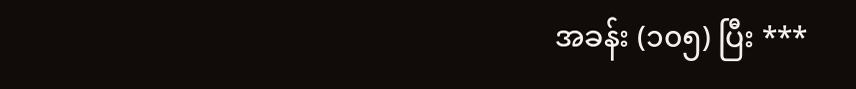အခန်း (၁၀၅) ပြီး ***